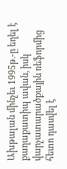Ախթալան մինչեւ 1995թ.-ը եղել է քաղաքատիպ ավան, իսկ վարչատարածքային ռեֆորմից հետո դասվել է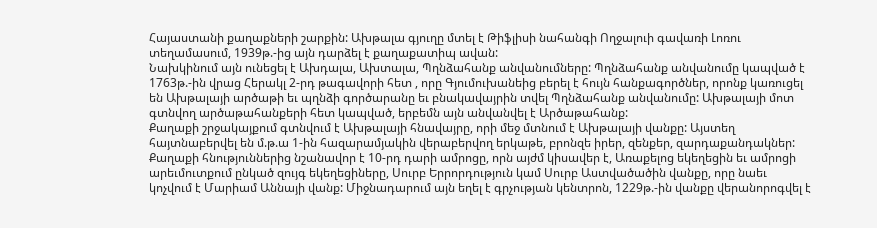Հայաստանի քաղաքների շարքին: Ախթալա գյուղը մտել է Թիֆլիսի նահանգի Ողջալուի գավառի Լոռու տեղամասում, 1939թ.-ից այն դարձել է քաղաքատիպ ավան:
Նախկինում այն ունեցել է Ախդալա, Ախտալա, Պղնձահանք անվանումները: Պղնձահանք անվանումը կապված է 1763թ.-ին վրաց Հերակլ 2-րդ թագավորի հետ , որը Գյումուխանեից բերել է հույն հանքագործներ, որոնք կառուցել են Ախթալայի արծաթի եւ պղնձի գործարանը եւ բնակավայրին տվել Պղնձահանք անվանումը: Ախթալայի մոտ գտնվող արծաթահանքերի հետ կապված, երբեմն այն անվանվել է Արծաթահանք:
Քաղաքի շրջակայքում գտնվում է Ախթալայի հնավայրը, որի մեջ մտնում է Ախթալայի վանքը: Այստեղ հայտնաբերվել են մ.թ.ա 1-ին հազարամյակին վերաբերվող երկաթե, բրոնզե իրեր, զենքեր, զարդաքանդակներ: Քաղաքի հնություններից նշանավոր է 10-րդ դարի ամրոցը, որն այժմ կիսավեր է, Առաքելոց եկեղեցին եւ ամրոցի արեւմուտքում ընկած զույգ եկեղեցիները, Սուրբ Երրորդություն կամ Սուրբ Աստվածածին վանքը, որը նաեւ կոչվում է Մարիամ Աննայի վանք: Միջնադարում այն եղել է գրչության կենտրոն, 1229թ.-ին վանքը վերանորոգվել է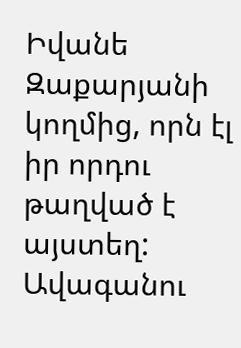Իվանե Զաքարյանի կողմից, որն էլ իր որդու թաղված է այստեղ:
Ավագանու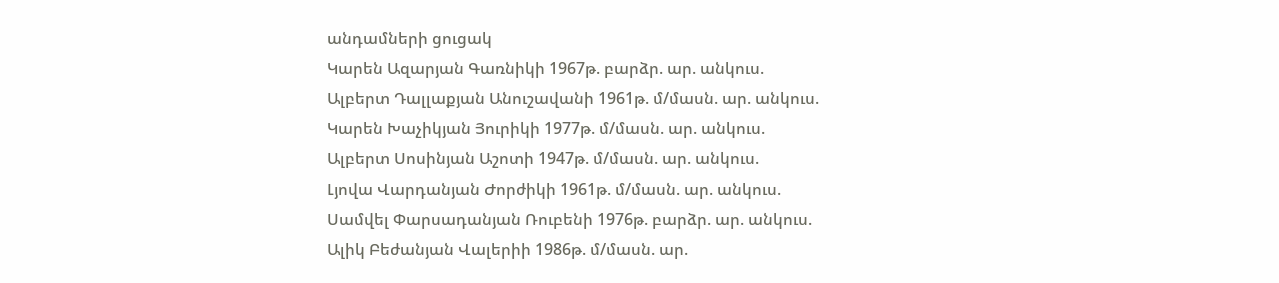անդամների ցուցակ
Կարեն Ազարյան Գառնիկի 1967թ. բարձր. ար. անկուս.
Ալբերտ Դալլաքյան Անուշավանի 1961թ. մ/մասն. ար. անկուս.
Կարեն Խաչիկյան Յուրիկի 1977թ. մ/մասն. ար. անկուս.
Ալբերտ Սոսինյան Աշոտի 1947թ. մ/մասն. ար. անկուս.
Լյովա Վարդանյան Ժորժիկի 1961թ. մ/մասն. ար. անկուս.
Սամվել Փարսադանյան Ռուբենի 1976թ. բարձր. ար. անկուս.
Ալիկ Բեժանյան Վալերիի 1986թ. մ/մասն. ար.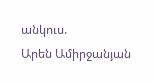անկուս.
Արեն Ամիրջանյան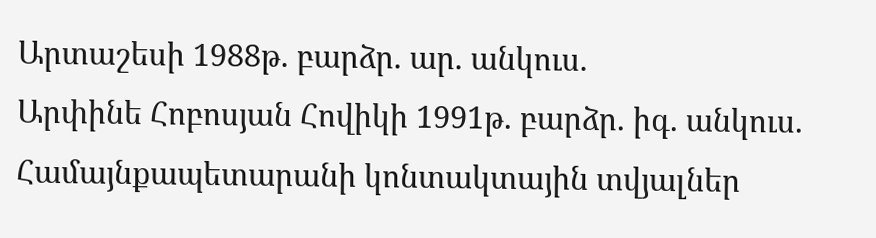Արտաշեսի 1988թ. բարձր. ար. անկուս.
Արփինե Հոբոսյան Հովիկի 1991թ. բարձր. իգ. անկուս.
Համայնքապետարանի կոնտակտային տվյալներ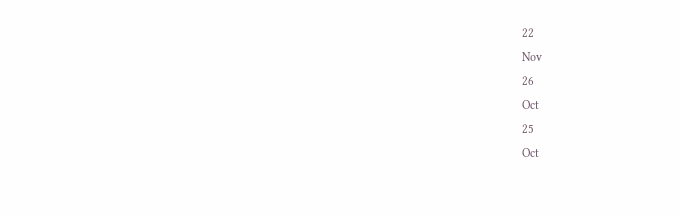22
Nov
26
Oct
25
Oct